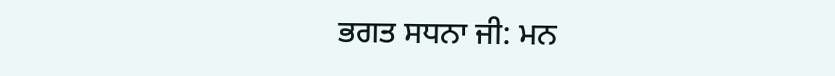ਭਗਤ ਸਧਨਾ ਜੀ: ਮਨ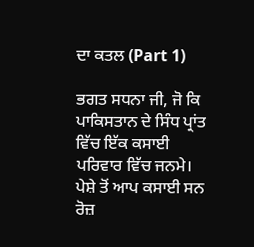ਦਾ ਕਤਲ (Part 1)

ਭਗਤ ਸਧਨਾ ਜੀ, ਜੋ ਕਿ ਪਾਕਿਸਤਾਨ ਦੇ ਸਿੰਧ ਪ੍ਰਾਂਤ ਵਿੱਚ ਇੱਕ ਕਸਾਈ ਪਰਿਵਾਰ ਵਿੱਚ ਜਨਮੇ। ਪੇਸ਼ੇ ਤੋਂ ਆਪ ਕਸਾਈ ਸਨ ਰੋਜ਼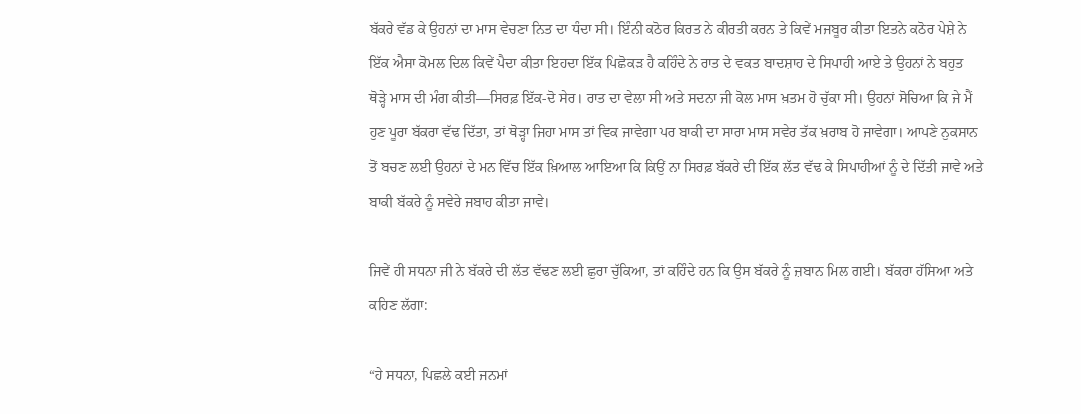ਬੱਕਰੇ ਵੱਡ ਕੇ ਉਹਨਾਂ ਦਾ ਮਾਸ ਵੇਚਣਾ ਨਿਤ ਦਾ ਧੰਦਾ ਸੀ। ਇੰਨੀ ਕਠੋਰ ਕਿਰਤ ਨੇ ਕੀਰਤੀ ਕਰਨ ਤੇ ਕਿਵੇਂ ਮਜਬੂਰ ਕੀਤਾ ਇਤਨੇ ਕਠੋਰ ਪੇਸ਼ੇ ਨੇ ਇੱਕ ਐਸਾ ਕੋਮਲ ਦਿਲ ਕਿਵੇਂ ਪੈਦਾ ਕੀਤਾ ਇਹਦਾ ਇੱਕ ਪਿਛੋਕੜ ਹੈ ਕਹਿੰਦੇ ਨੇ ਰਾਤ ਦੇ ਵਕਤ ਬਾਦਸ਼ਾਹ ਦੇ ਸਿਪਾਹੀ ਆਏ ਤੇ ਉਹਨਾਂ ਨੇ ਬਹੁਤ ਥੋੜ੍ਹੇ ਮਾਸ ਦੀ ਮੰਗ ਕੀਤੀ—ਸਿਰਫ਼ ਇੱਕ-ਦੋ ਸੇਰ। ਰਾਤ ਦਾ ਵੇਲਾ ਸੀ ਅਤੇ ਸਦਨਾ ਜੀ ਕੋਲ ਮਾਸ ਖ਼ਤਮ ਹੋ ਚੁੱਕਾ ਸੀ। ਉਹਨਾਂ ਸੋਚਿਆ ਕਿ ਜੇ ਮੈਂ ਹੁਣ ਪੂਰਾ ਬੱਕਰਾ ਵੱਢ ਦਿੱਤਾ, ਤਾਂ ਥੋੜ੍ਹਾ ਜਿਹਾ ਮਾਸ ਤਾਂ ਵਿਕ ਜਾਵੇਗਾ ਪਰ ਬਾਕੀ ਦਾ ਸਾਰਾ ਮਾਸ ਸਵੇਰ ਤੱਕ ਖ਼ਰਾਬ ਹੋ ਜਾਵੇਗਾ। ਆਪਣੇ ਨੁਕਸਾਨ ਤੋਂ ਬਚਣ ਲਈ ਉਹਨਾਂ ਦੇ ਮਨ ਵਿੱਚ ਇੱਕ ਖ਼ਿਆਲ ਆਇਆ ਕਿ ਕਿਉਂ ਨਾ ਸਿਰਫ਼ ਬੱਕਰੇ ਦੀ ਇੱਕ ਲੱਤ ਵੱਢ ਕੇ ਸਿਪਾਹੀਆਂ ਨੂੰ ਦੇ ਦਿੱਤੀ ਜਾਵੇ ਅਤੇ ਬਾਕੀ ਬੱਕਰੇ ਨੂੰ ਸਵੇਰੇ ਜਬਾਹ ਕੀਤਾ ਜਾਵੇ।

ਜਿਵੇਂ ਹੀ ਸਧਨਾ ਜੀ ਨੇ ਬੱਕਰੇ ਦੀ ਲੱਤ ਵੱਢਣ ਲਈ ਛੁਰਾ ਚੁੱਕਿਆ, ਤਾਂ ਕਹਿੰਦੇ ਹਨ ਕਿ ਉਸ ਬੱਕਰੇ ਨੂੰ ਜ਼ਬਾਨ ਮਿਲ ਗਈ। ਬੱਕਰਾ ਹੱਸਿਆ ਅਤੇ ਕਹਿਣ ਲੱਗਾ:

“ਹੇ ਸਧਨਾ, ਪਿਛਲੇ ਕਈ ਜਨਮਾਂ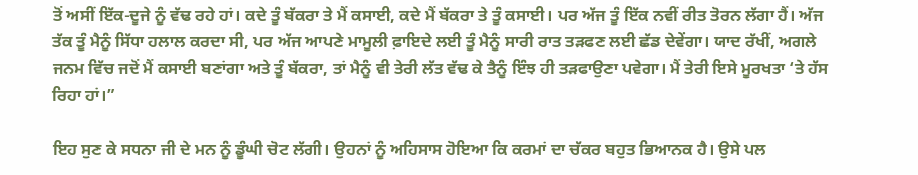ਤੋਂ ਅਸੀਂ ਇੱਕ-ਦੂਜੇ ਨੂੰ ਵੱਢ ਰਹੇ ਹਾਂ। ਕਦੇ ਤੂੰ ਬੱਕਰਾ ਤੇ ਮੈਂ ਕਸਾਈ, ਕਦੇ ਮੈਂ ਬੱਕਰਾ ਤੇ ਤੂੰ ਕਸਾਈ। ਪਰ ਅੱਜ ਤੂੰ ਇੱਕ ਨਵੀਂ ਰੀਤ ਤੋਰਨ ਲੱਗਾ ਹੈਂ। ਅੱਜ ਤੱਕ ਤੂੰ ਮੈਨੂੰ ਸਿੱਧਾ ਹਲਾਲ ਕਰਦਾ ਸੀ, ਪਰ ਅੱਜ ਆਪਣੇ ਮਾਮੂਲੀ ਫ਼ਾਇਦੇ ਲਈ ਤੂੰ ਮੈਨੂੰ ਸਾਰੀ ਰਾਤ ਤੜਫਣ ਲਈ ਛੱਡ ਦੇਵੇਂਗਾ। ਯਾਦ ਰੱਖੀਂ, ਅਗਲੇ ਜਨਮ ਵਿੱਚ ਜਦੋਂ ਮੈਂ ਕਸਾਈ ਬਣਾਂਗਾ ਅਤੇ ਤੂੰ ਬੱਕਰਾ, ਤਾਂ ਮੈਨੂੰ ਵੀ ਤੇਰੀ ਲੱਤ ਵੱਢ ਕੇ ਤੈਨੂੰ ਇੰਝ ਹੀ ਤੜਫਾਉਣਾ ਪਵੇਗਾ। ਮੈਂ ਤੇਰੀ ਇਸੇ ਮੂਰਖਤਾ ‘ਤੇ ਹੱਸ ਰਿਹਾ ਹਾਂ।”

ਇਹ ਸੁਣ ਕੇ ਸਧਨਾ ਜੀ ਦੇ ਮਨ ਨੂੰ ਡੂੰਘੀ ਚੋਟ ਲੱਗੀ। ਉਹਨਾਂ ਨੂੰ ਅਹਿਸਾਸ ਹੋਇਆ ਕਿ ਕਰਮਾਂ ਦਾ ਚੱਕਰ ਬਹੁਤ ਭਿਆਨਕ ਹੈ। ਉਸੇ ਪਲ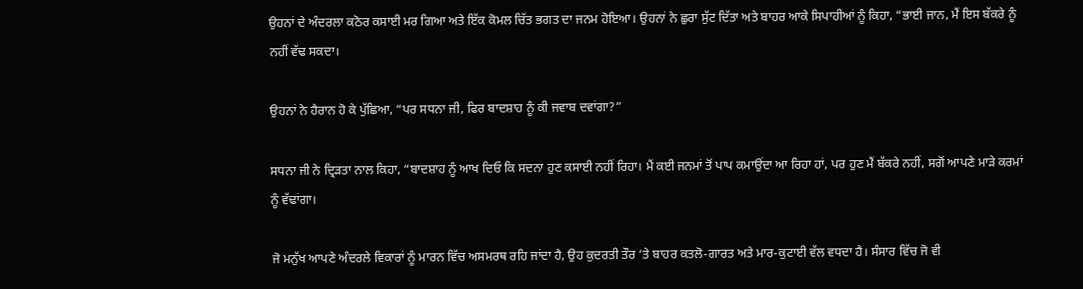ਉਹਨਾਂ ਦੇ ਅੰਦਰਲਾ ਕਠੋਰ ਕਸਾਈ ਮਰ ਗਿਆ ਅਤੇ ਇੱਕ ਕੋਮਲ ਚਿੱਤ ਭਗਤ ਦਾ ਜਨਮ ਹੋਇਆ। ਉਹਨਾਂ ਨੇ ਛੁਰਾ ਸੁੱਟ ਦਿੱਤਾ ਅਤੇ ਬਾਹਰ ਆਕੇ ਸਿਪਾਹੀਆਂ ਨੂੰ ਕਿਹਾ, “ਭਾਈ ਜਾਨ, ਮੈਂ ਇਸ ਬੱਕਰੇ ਨੂੰ ਨਹੀਂ ਵੱਢ ਸਕਦਾ।

ਉਹਨਾਂ ਨੇ ਹੈਰਾਨ ਹੋ ਕੇ ਪੁੱਛਿਆ, “ਪਰ ਸਧਨਾ ਜੀ, ਫਿਰ ਬਾਦਸ਼ਾਹ ਨੂੰ ਕੀ ਜਵਾਬ ਦਵਾਂਗਾ?”

ਸਧਨਾ ਜੀ ਨੇ ਦ੍ਰਿੜਤਾ ਨਾਲ ਕਿਹਾ, “ਬਾਦਸ਼ਾਹ ਨੂੰ ਆਖ ਦਿਓ ਕਿ ਸਦਨਾ ਹੁਣ ਕਸਾਈ ਨਹੀਂ ਰਿਹਾ। ਮੈਂ ਕਈ ਜਨਮਾਂ ਤੋਂ ਪਾਪ ਕਮਾਉਂਦਾ ਆ ਰਿਹਾ ਹਾਂ, ਪਰ ਹੁਣ ਮੈਂ ਬੱਕਰੇ ਨਹੀਂ, ਸਗੋਂ ਆਪਣੇ ਮਾੜੇ ਕਰਮਾਂ ਨੂੰ ਵੱਢਾਂਗਾ।

ਜੋ ਮਨੁੱਖ ਆਪਣੇ ਅੰਦਰਲੇ ਵਿਕਾਰਾਂ ਨੂੰ ਮਾਰਨ ਵਿੱਚ ਅਸਮਰਥ ਰਹਿ ਜਾਂਦਾ ਹੈ, ਉਹ ਕੁਦਰਤੀ ਤੌਰ ‘ਤੇ ਬਾਹਰ ਕਤਲੋ-ਗਾਰਤ ਅਤੇ ਮਾਰ-ਕੁਟਾਈ ਵੱਲ ਵਧਦਾ ਹੈ। ਸੰਸਾਰ ਵਿੱਚ ਜੋ ਵੀ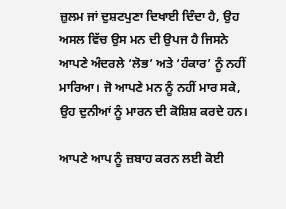ਜ਼ੁਲਮ ਜਾਂ ਦੁਸ਼ਟਪੁਣਾ ਦਿਖਾਈ ਦਿੰਦਾ ਹੈ, ਉਹ ਅਸਲ ਵਿੱਚ ਉਸ ਮਨ ਦੀ ਉਪਜ ਹੈ ਜਿਸਨੇ ਆਪਣੇ ਅੰਦਰਲੇ ‘ਲੋਭ’ ਅਤੇ ‘ਹੰਕਾਰ’ ਨੂੰ ਨਹੀਂ ਮਾਰਿਆ। ਜੋ ਆਪਣੇ ਮਨ ਨੂੰ ਨਹੀਂ ਮਾਰ ਸਕੇ, ਉਹ ਦੁਨੀਆਂ ਨੂੰ ਮਾਰਨ ਦੀ ਕੋਸ਼ਿਸ਼ ਕਰਦੇ ਹਨ।

ਆਪਣੇ ਆਪ ਨੂੰ ਜ਼ਬਾਹ ਕਰਨ ਲਈ ਕੋਈ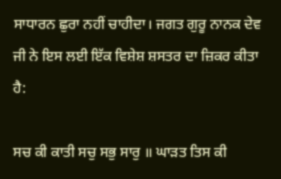ਸਾਧਾਰਨ ਛੁਰਾ ਨਹੀਂ ਚਾਹੀਦਾ। ਜਗਤ ਗੁਰੂ ਨਾਨਕ ਦੇਵ ਜੀ ਨੇ ਇਸ ਲਈ ਇੱਕ ਵਿਸ਼ੇਸ਼ ਸ਼ਸਤਰ ਦਾ ਜ਼ਿਕਰ ਕੀਤਾ ਹੈ:

ਸਚ ਕੀ ਕਾਤੀ ਸਚੁ ਸਭੁ ਸਾਰੁ ॥ ਘਾੜਤ ਤਿਸ ਕੀ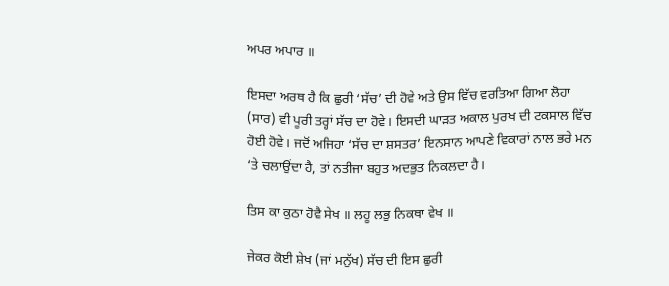ਅਪਰ ਅਪਾਰ ॥

ਇਸਦਾ ਅਰਥ ਹੈ ਕਿ ਛੁਰੀ ‘ਸੱਚ’ ਦੀ ਹੋਵੇ ਅਤੇ ਉਸ ਵਿੱਚ ਵਰਤਿਆ ਗਿਆ ਲੋਹਾ (ਸਾਰ) ਵੀ ਪੂਰੀ ਤਰ੍ਹਾਂ ਸੱਚ ਦਾ ਹੋਵੇ। ਇਸਦੀ ਘਾੜਤ ਅਕਾਲ ਪੁਰਖ ਦੀ ਟਕਸਾਲ ਵਿੱਚ ਹੋਈ ਹੋਵੇ। ਜਦੋਂ ਅਜਿਹਾ ‘ਸੱਚ ਦਾ ਸ਼ਸਤਰ’ ਇਨਸਾਨ ਆਪਣੇ ਵਿਕਾਰਾਂ ਨਾਲ ਭਰੇ ਮਨ ‘ਤੇ ਚਲਾਉਂਦਾ ਹੈ, ਤਾਂ ਨਤੀਜਾ ਬਹੁਤ ਅਦਭੁਤ ਨਿਕਲਦਾ ਹੈ।

ਤਿਸ ਕਾ ਕੁਠਾ ਹੋਵੈ ਸੇਖ ॥ ਲਹੂ ਲਭੁ ਨਿਕਥਾ ਵੇਖ ॥

ਜੇਕਰ ਕੋਈ ਸ਼ੇਖ (ਜਾਂ ਮਨੁੱਖ) ਸੱਚ ਦੀ ਇਸ ਛੁਰੀ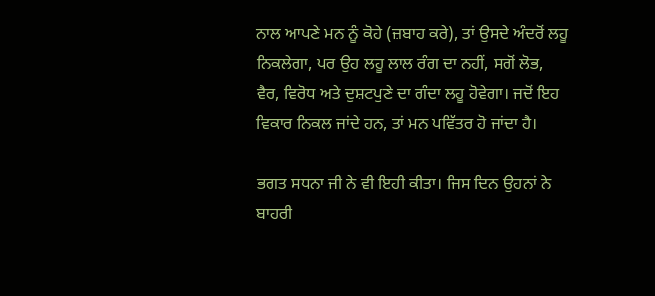ਨਾਲ ਆਪਣੇ ਮਨ ਨੂੰ ਕੋਹੇ (ਜ਼ਬਾਹ ਕਰੇ), ਤਾਂ ਉਸਦੇ ਅੰਦਰੋਂ ਲਹੂ ਨਿਕਲੇਗਾ, ਪਰ ਉਹ ਲਹੂ ਲਾਲ ਰੰਗ ਦਾ ਨਹੀਂ, ਸਗੋਂ ਲੋਭ, ਵੈਰ, ਵਿਰੋਧ ਅਤੇ ਦੁਸ਼ਟਪੁਣੇ ਦਾ ਗੰਦਾ ਲਹੂ ਹੋਵੇਗਾ। ਜਦੋਂ ਇਹ ਵਿਕਾਰ ਨਿਕਲ ਜਾਂਦੇ ਹਨ, ਤਾਂ ਮਨ ਪਵਿੱਤਰ ਹੋ ਜਾਂਦਾ ਹੈ।

ਭਗਤ ਸਧਨਾ ਜੀ ਨੇ ਵੀ ਇਹੀ ਕੀਤਾ। ਜਿਸ ਦਿਨ ਉਹਨਾਂ ਨੇ ਬਾਹਰੀ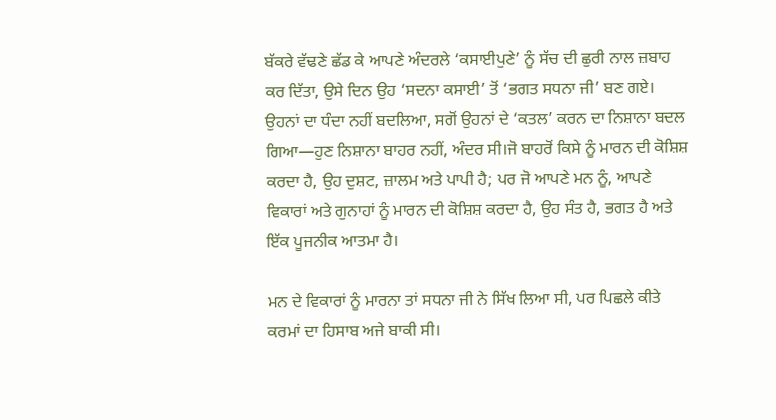ਬੱਕਰੇ ਵੱਢਣੇ ਛੱਡ ਕੇ ਆਪਣੇ ਅੰਦਰਲੇ ‘ਕਸਾਈਪੁਣੇ’ ਨੂੰ ਸੱਚ ਦੀ ਛੁਰੀ ਨਾਲ ਜ਼ਬਾਹ ਕਰ ਦਿੱਤਾ, ਉਸੇ ਦਿਨ ਉਹ ‘ਸਦਨਾ ਕਸਾਈ’ ਤੋਂ ‘ਭਗਤ ਸਧਨਾ ਜੀ’ ਬਣ ਗਏ। ਉਹਨਾਂ ਦਾ ਧੰਦਾ ਨਹੀਂ ਬਦਲਿਆ, ਸਗੋਂ ਉਹਨਾਂ ਦੇ ‘ਕਤਲ’ ਕਰਨ ਦਾ ਨਿਸ਼ਾਨਾ ਬਦਲ ਗਿਆ—ਹੁਣ ਨਿਸ਼ਾਨਾ ਬਾਹਰ ਨਹੀਂ, ਅੰਦਰ ਸੀ।ਜੋ ਬਾਹਰੋਂ ਕਿਸੇ ਨੂੰ ਮਾਰਨ ਦੀ ਕੋਸ਼ਿਸ਼ ਕਰਦਾ ਹੈ, ਉਹ ਦੁਸ਼ਟ, ਜ਼ਾਲਮ ਅਤੇ ਪਾਪੀ ਹੈ; ਪਰ ਜੋ ਆਪਣੇ ਮਨ ਨੂੰ, ਆਪਣੇ ਵਿਕਾਰਾਂ ਅਤੇ ਗੁਨਾਹਾਂ ਨੂੰ ਮਾਰਨ ਦੀ ਕੋਸ਼ਿਸ਼ ਕਰਦਾ ਹੈ, ਉਹ ਸੰਤ ਹੈ, ਭਗਤ ਹੈ ਅਤੇ ਇੱਕ ਪੂਜਨੀਕ ਆਤਮਾ ਹੈ।

ਮਨ ਦੇ ਵਿਕਾਰਾਂ ਨੂੰ ਮਾਰਨਾ ਤਾਂ ਸਧਨਾ ਜੀ ਨੇ ਸਿੱਖ ਲਿਆ ਸੀ, ਪਰ ਪਿਛਲੇ ਕੀਤੇ ਕਰਮਾਂ ਦਾ ਹਿਸਾਬ ਅਜੇ ਬਾਕੀ ਸੀ।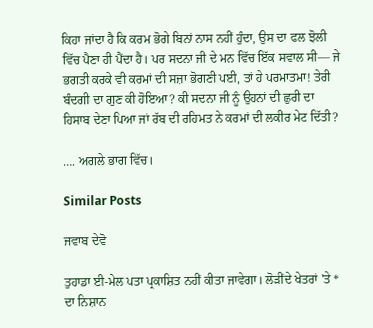ਕਿਹਾ ਜਾਂਦਾ ਹੈ ਕਿ ਕਰਮ ਭੋਗੇ ਬਿਨਾਂ ਨਾਸ ਨਹੀਂ ਹੁੰਦਾ, ਉਸ ਦਾ ਫਲ ਝੋਲੀ ਵਿੱਚ ਪੈਣਾ ਹੀ ਪੈਂਦਾ ਹੈ। ਪਰ ਸਦਨਾ ਜੀ ਦੇ ਮਨ ਵਿੱਚ ਇੱਕ ਸਵਾਲ ਸੀ— ਜੇ ਭਗਤੀ ਕਰਕੇ ਵੀ ਕਰਮਾਂ ਦੀ ਸਜ਼ਾ ਭੋਗਣੀ ਪਈ, ਤਾਂ ਹੇ ਪਰਮਾਤਮਾ! ਤੇਰੀ ਬੰਦਗੀ ਦਾ ਗੁਣ ਕੀ ਹੋਇਆ? ਕੀ ਸਦਨਾ ਜੀ ਨੂੰ ਉਹਨਾਂ ਦੀ ਛੁਰੀ ਦਾ ਹਿਸਾਬ ਦੇਣਾ ਪਿਆ ਜਾਂ ਰੱਬ ਦੀ ਰਹਿਮਤ ਨੇ ਕਰਮਾਂ ਦੀ ਲਕੀਰ ਮੇਟ ਦਿੱਤੀ?

…. ਅਗਲੇ ਭਾਗ ਵਿੱਚ।

Similar Posts

ਜਵਾਬ ਦੇਵੋ

ਤੁਹਾਡਾ ਈ-ਮੇਲ ਪਤਾ ਪ੍ਰਕਾਸ਼ਿਤ ਨਹੀਂ ਕੀਤਾ ਜਾਵੇਗਾ। ਲੋੜੀਂਦੇ ਖੇਤਰਾਂ 'ਤੇ * ਦਾ ਨਿਸ਼ਾਨ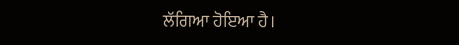ਲੱਗਿਆ ਹੋਇਆ ਹੈ।